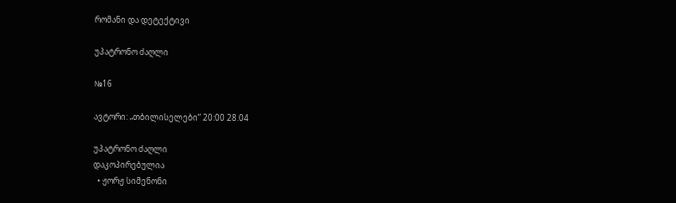რომანი და დეტექტივი

უპატრონო ძაღლი

№16

ავტორი: „თბილისელები“ 20:00 28.04

უპატრონო ძაღლი
დაკოპირებულია
  • ჟორჟ სიმენონი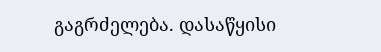გაგრძელება. დასაწყისი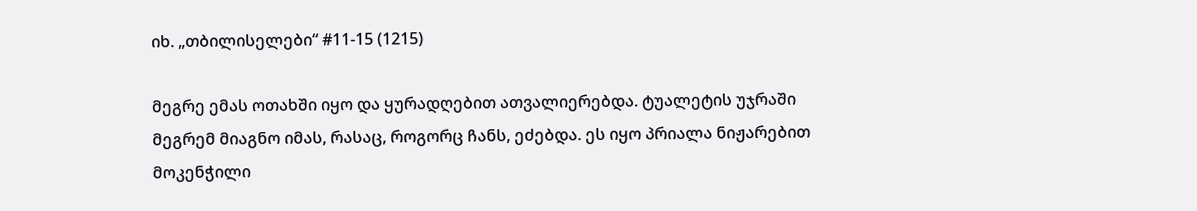იხ. „თბილისელები“ #11-15 (1215)

მეგრე ემას ოთახში იყო და ყურადღებით ათვალიერებდა. ტუალეტის უჯრაში მეგრემ მიაგნო იმას, რასაც, როგორც ჩანს, ეძებდა. ეს იყო პრიალა ნიჟარებით მოკენჭილი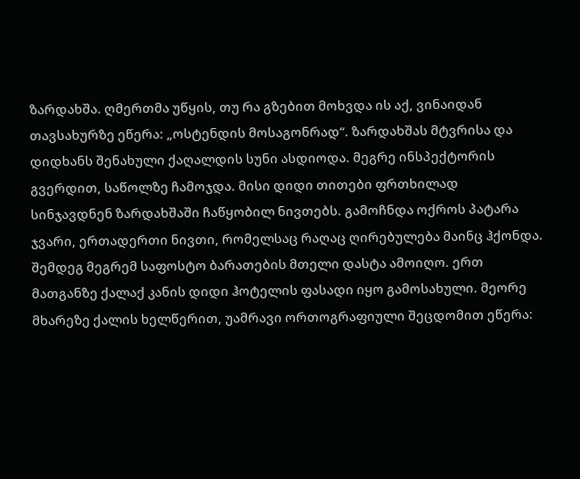ზარდახშა. ღმერთმა უწყის, თუ რა გზებით მოხვდა ის აქ, ვინაიდან თავსახურზე ეწერა: „ოსტენდის მოსაგონრად“. ზარდახშას მტვრისა და დიდხანს შენახული ქაღალდის სუნი ასდიოდა. მეგრე ინსპექტორის გვერდით, საწოლზე ჩამოჯდა. მისი დიდი თითები ფრთხილად სინჯავდნენ ზარდახშაში ჩაწყობილ ნივთებს. გამოჩნდა ოქროს პატარა ჯვარი, ერთადერთი ნივთი, რომელსაც რაღაც ღირებულება მაინც ჰქონდა. შემდეგ მეგრემ საფოსტო ბარათების მთელი დასტა ამოიღო. ერთ მათგანზე ქალაქ კანის დიდი ჰოტელის ფასადი იყო გამოსახული. მეორე მხარეზე ქალის ხელწერით, უამრავი ორთოგრაფიული შეცდომით ეწერა: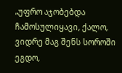„უფრო აჯობებდა ჩამოსულიყავი, ქალო, ვიდრე მაგ შენს სოროში ეგდო,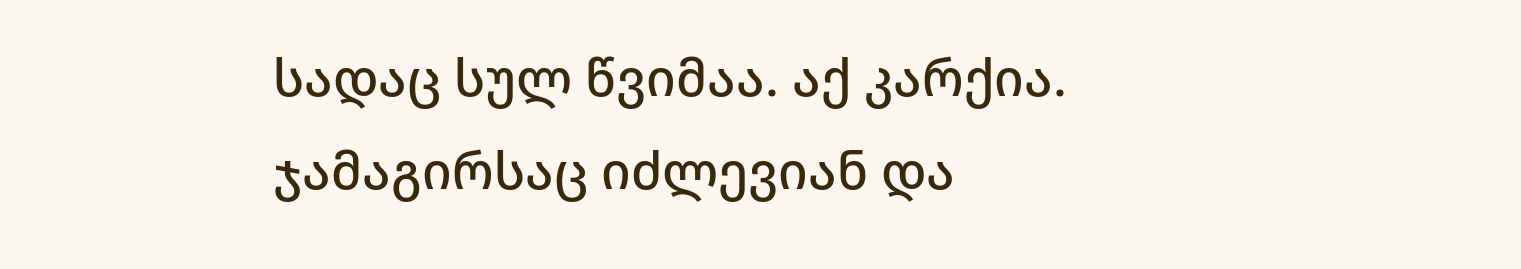სადაც სულ წვიმაა. აქ კარქია. ჯამაგირსაც იძლევიან და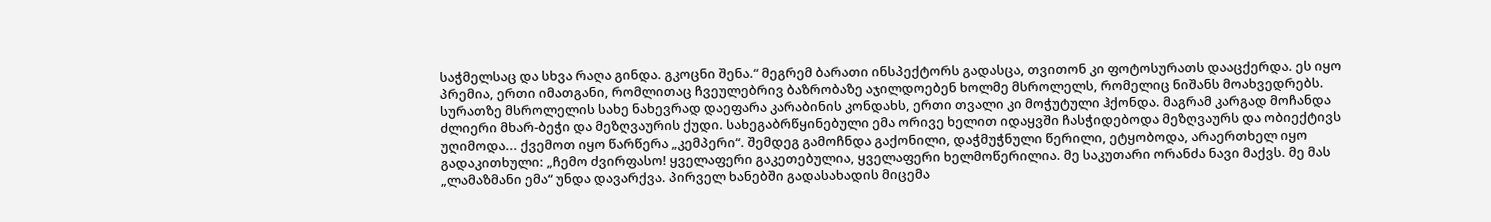საჭმელსაც და სხვა რაღა გინდა. გკოცნი შენა.“ მეგრემ ბარათი ინსპექტორს გადასცა, თვითონ კი ფოტოსურათს დააცქერდა. ეს იყო პრემია, ერთი იმათგანი, რომლითაც ჩვეულებრივ ბაზრობაზე აჯილდოებენ ხოლმე მსროლელს, რომელიც ნიშანს მოახვედრებს. სურათზე მსროლელის სახე ნახევრად დაეფარა კარაბინის კონდახს, ერთი თვალი კი მოჭუტული ჰქონდა. მაგრამ კარგად მოჩანდა ძლიერი მხარ-ბეჭი და მეზღვაურის ქუდი. სახეგაბრწყინებული ემა ორივე ხელით იდაყვში ჩასჭიდებოდა მეზღვაურს და ობიექტივს უღიმოდა... ქვემოთ იყო წარწერა „კემპერი“. შემდეგ გამოჩნდა გაქონილი, დაჭმუჭნული წერილი, ეტყობოდა, არაერთხელ იყო გადაკითხული: „ჩემო ძვირფასო! ყველაფერი გაკეთებულია, ყველაფერი ხელმოწერილია. მე საკუთარი ორანძა ნავი მაქვს. მე მას „ლამაზმანი ემა“ უნდა დავარქვა. პირველ ხანებში გადასახადის მიცემა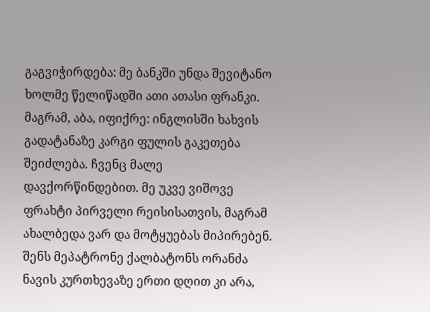გაგვიჭირდება: მე ბანკში უნდა შევიტანო ხოლმე წელიწადში ათი ათასი ფრანკი. მაგრამ, აბა, იფიქრე: ინგლისში ხახვის გადატანაზე კარგი ფულის გაკეთება შეიძლება. ჩვენც მალე დავქორწინდებით. მე უკვე ვიშოვე ფრახტი პირველი რეისისათვის, მაგრამ ახალბედა ვარ და მოტყუებას მიპირებენ. შენს მეპატრონე ქალბატონს ორანძა ნავის კურთხევაზე ერთი დღით კი არა,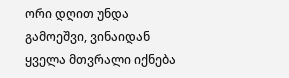ორი დღით უნდა გამოეშვი, ვინაიდან ყველა მთვრალი იქნება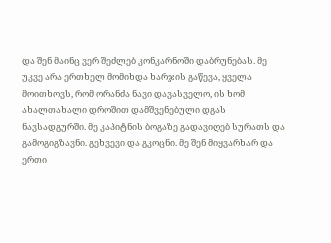და შენ მაინც ვერ შეძლებ კონკარნოში დაბრუნებას. მე უკვე არა ერთხელ მომიხდა ხარჯის გაწევა, ყველა მოითხოვს, რომ ორანძა ნავი დავასველო, ის ხომ ახალთახალი დროშით დამშვენებული დგას ნავსადგურში. მე კაპიტნის ბოგაზე გადავიღებ სურათს და გამოგიგზავნი. გეხვევი და გკოცნი. მე შენ მიყვარხარ და ერთი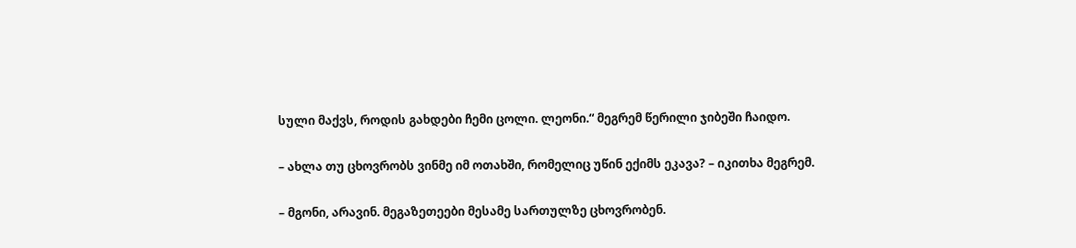სული მაქვს, როდის გახდები ჩემი ცოლი. ლეონი.“ მეგრემ წერილი ჯიბეში ჩაიდო.

– ახლა თუ ცხოვრობს ვინმე იმ ოთახში, რომელიც უწინ ექიმს ეკავა? – იკითხა მეგრემ.

– მგონი, არავინ. მეგაზეთეები მესამე სართულზე ცხოვრობენ.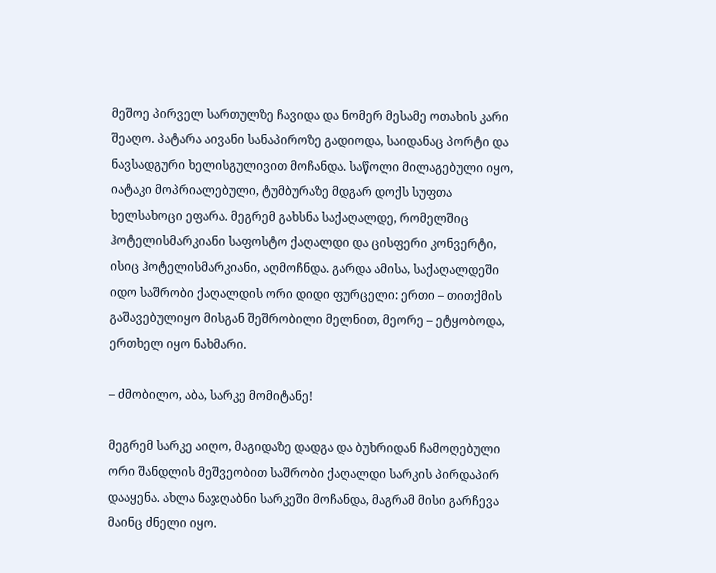მეშოე პირველ სართულზე ჩავიდა და ნომერ მესამე ოთახის კარი შეაღო. პატარა აივანი სანაპიროზე გადიოდა, საიდანაც პორტი და ნავსადგური ხელისგულივით მოჩანდა. საწოლი მილაგებული იყო, იატაკი მოპრიალებული, ტუმბურაზე მდგარ დოქს სუფთა ხელსახოცი ეფარა. მეგრემ გახსნა საქაღალდე, რომელშიც ჰოტელისმარკიანი საფოსტო ქაღალდი და ცისფერი კონვერტი, ისიც ჰოტელისმარკიანი, აღმოჩნდა. გარდა ამისა, საქაღალდეში იდო საშრობი ქაღალდის ორი დიდი ფურცელი: ერთი – თითქმის გაშავებულიყო მისგან შეშრობილი მელნით, მეორე – ეტყობოდა, ერთხელ იყო ნახმარი.

– ძმობილო, აბა, სარკე მომიტანე!

მეგრემ სარკე აიღო, მაგიდაზე დადგა და ბუხრიდან ჩამოღებული ორი შანდლის მეშვეობით საშრობი ქაღალდი სარკის პირდაპირ დააყენა. ახლა ნაჯღაბნი სარკეში მოჩანდა, მაგრამ მისი გარჩევა მაინც ძნელი იყო.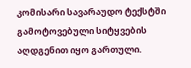კომისარი სავარაუდო ტექსტში გამოტოვებული სიტყვების აღდგენით იყო გართული.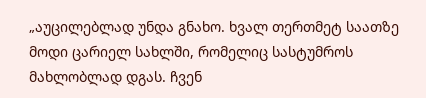„აუცილებლად უნდა გნახო. ხვალ თერთმეტ საათზე მოდი ცარიელ სახლში, რომელიც სასტუმროს მახლობლად დგას. ჩვენ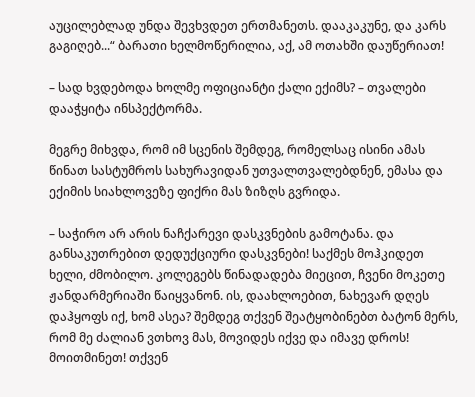აუცილებლად უნდა შევხვდეთ ერთმანეთს. დააკაკუნე, და კარს გაგიღებ...“ ბარათი ხელმოწერილია, აქ, ამ ოთახში დაუწერიათ!

– სად ხვდებოდა ხოლმე ოფიციანტი ქალი ექიმს? – თვალები დააჭყიტა ინსპექტორმა.

მეგრე მიხვდა, რომ იმ სცენის შემდეგ, რომელსაც ისინი ამას წინათ სასტუმროს სახურავიდან უთვალთვალებდნენ, ემასა და ექიმის სიახლოვეზე ფიქრი მას ზიზღს გვრიდა.

– საჭირო არ არის ნაჩქარევი დასკვნების გამოტანა. და განსაკუთრებით დედუქციური დასკვნები! საქმეს მოჰკიდეთ ხელი, ძმობილო. კოლეგებს წინადადება მიეცით, ჩვენი მოკეთე ჟანდარმერიაში წაიყვანონ. ის, დაახლოებით, ნახევარ დღეს დაჰყოფს იქ, ხომ ასეა? შემდეგ თქვენ შეატყობინებთ ბატონ მერს, რომ მე ძალიან ვთხოვ მას, მოვიდეს იქვე და იმავე დროს! მოითმინეთ! თქვენ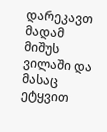დარეკავთ მადამ მიშუს ვილაში და მასაც ეტყვით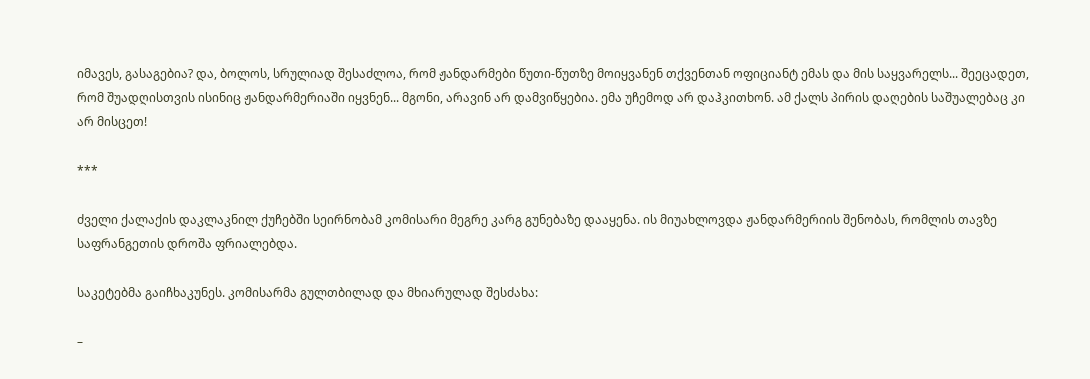იმავეს, გასაგებია? და, ბოლოს, სრულიად შესაძლოა, რომ ჟანდარმები წუთი-წუთზე მოიყვანენ თქვენთან ოფიციანტ ემას და მის საყვარელს... შეეცადეთ, რომ შუადღისთვის ისინიც ჟანდარმერიაში იყვნენ... მგონი, არავინ არ დამვიწყებია. ემა უჩემოდ არ დაჰკითხონ. ამ ქალს პირის დაღების საშუალებაც კი არ მისცეთ!

***

ძველი ქალაქის დაკლაკნილ ქუჩებში სეირნობამ კომისარი მეგრე კარგ გუნებაზე დააყენა. ის მიუახლოვდა ჟანდარმერიის შენობას, რომლის თავზე საფრანგეთის დროშა ფრიალებდა.

საკეტებმა გაიჩხაკუნეს. კომისარმა გულთბილად და მხიარულად შესძახა:

–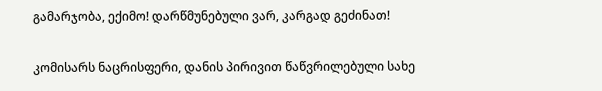გამარჯობა, ექიმო! დარწმუნებული ვარ, კარგად გეძინათ!

კომისარს ნაცრისფერი, დანის პირივით წაწვრილებული სახე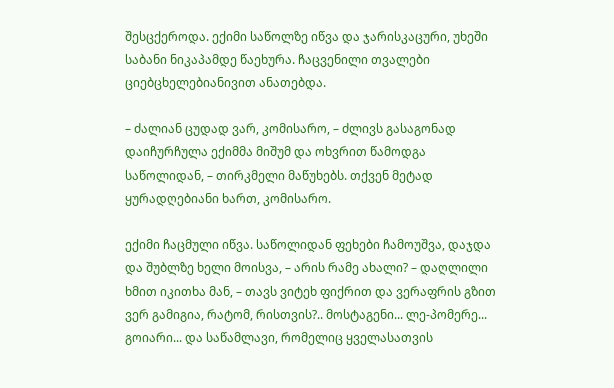შესცქეროდა. ექიმი საწოლზე იწვა და ჯარისკაცური, უხეში საბანი ნიკაპამდე წაეხურა. ჩაცვენილი თვალები ციებცხელებიანივით ანათებდა.

– ძალიან ცუდად ვარ, კომისარო, – ძლივს გასაგონად დაიჩურჩულა ექიმმა მიშუმ და ოხვრით წამოდგა საწოლიდან, – თირკმელი მაწუხებს. თქვენ მეტად ყურადღებიანი ხართ, კომისარო.

ექიმი ჩაცმული იწვა. საწოლიდან ფეხები ჩამოუშვა, დაჯდა და შუბლზე ხელი მოისვა, – არის რამე ახალი? – დაღლილი ხმით იკითხა მან, – თავს ვიტეხ ფიქრით და ვერაფრის გზით ვერ გამიგია, რატომ, რისთვის?.. მოსტაგენი... ლე-პომერე... გოიარი... და საწამლავი, რომელიც ყველასათვის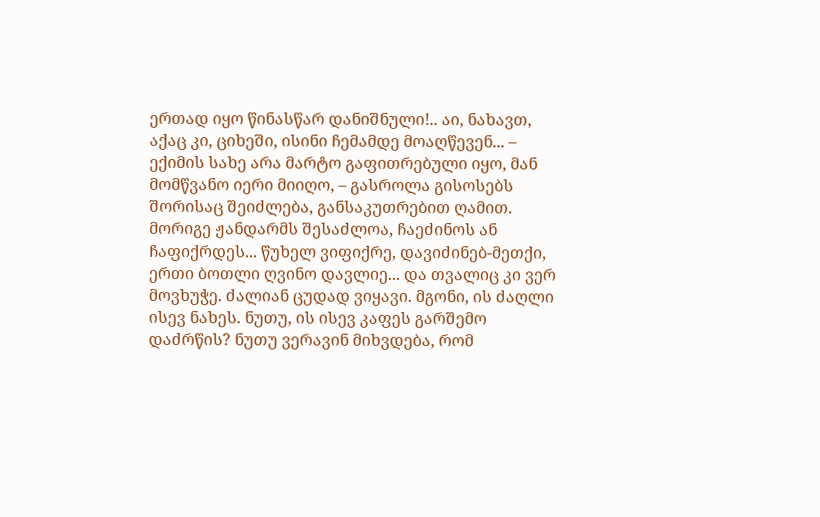ერთად იყო წინასწარ დანიშნული!.. აი, ნახავთ, აქაც კი, ციხეში, ისინი ჩემამდე მოაღწევენ... – ექიმის სახე არა მარტო გაფითრებული იყო, მან მომწვანო იერი მიიღო, – გასროლა გისოსებს შორისაც შეიძლება, განსაკუთრებით ღამით. მორიგე ჟანდარმს შესაძლოა, ჩაეძინოს ან ჩაფიქრდეს... წუხელ ვიფიქრე, დავიძინებ-მეთქი, ერთი ბოთლი ღვინო დავლიე... და თვალიც კი ვერ მოვხუჭე. ძალიან ცუდად ვიყავი. მგონი, ის ძაღლი ისევ ნახეს. ნუთუ, ის ისევ კაფეს გარშემო დაძრწის? ნუთუ ვერავინ მიხვდება, რომ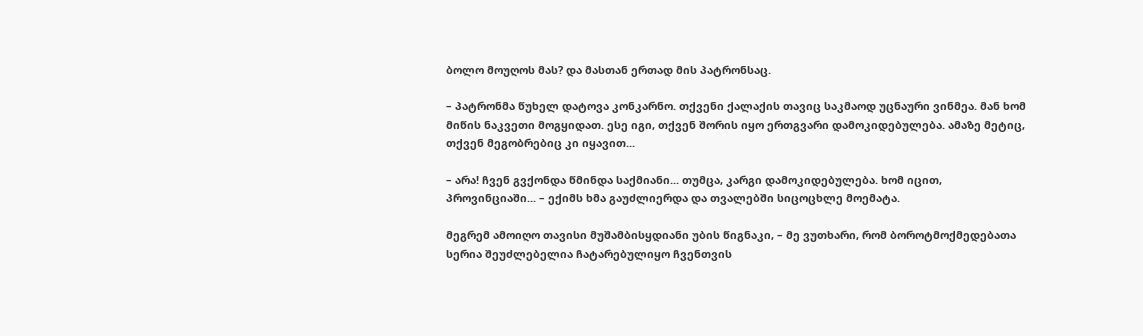ბოლო მოუღოს მას? და მასთან ერთად მის პატრონსაც.

– პატრონმა წუხელ დატოვა კონკარნო. თქვენი ქალაქის თავიც საკმაოდ უცნაური ვინმეა. მან ხომ მიწის ნაკვეთი მოგყიდათ. ესე იგი, თქვენ შორის იყო ერთგვარი დამოკიდებულება. ამაზე მეტიც, თქვენ მეგობრებიც კი იყავით...

– არა! ჩვენ გვქონდა წმინდა საქმიანი... თუმცა, კარგი დამოკიდებულება. ხომ იცით, პროვინციაში... – ექიმს ხმა გაუძლიერდა და თვალებში სიცოცხლე მოემატა.

მეგრემ ამოიღო თავისი მუშამბისყდიანი უბის წიგნაკი, – მე ვუთხარი, რომ ბოროტმოქმედებათა სერია შეუძლებელია ჩატარებულიყო ჩვენთვის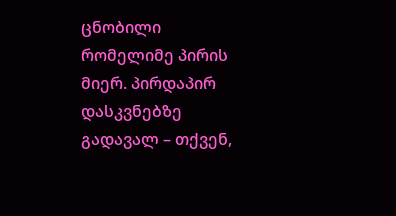ცნობილი რომელიმე პირის მიერ. პირდაპირ დასკვნებზე გადავალ – თქვენ,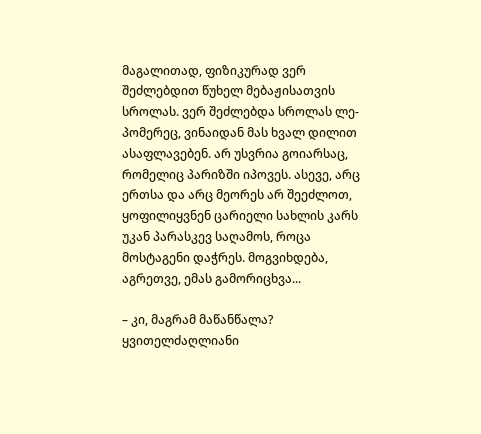მაგალითად, ფიზიკურად ვერ შეძლებდით წუხელ მებაჟისათვის სროლას. ვერ შეძლებდა სროლას ლე-პომერეც, ვინაიდან მას ხვალ დილით ასაფლავებენ. არ უსვრია გოიარსაც, რომელიც პარიზში იპოვეს. ასევე, არც ერთსა და არც მეორეს არ შეეძლოთ, ყოფილიყვნენ ცარიელი სახლის კარს უკან პარასკევ საღამოს, როცა მოსტაგენი დაჭრეს. მოგვიხდება, აგრეთვე, ემას გამორიცხვა...

– კი, მაგრამ მაწანწალა? ყვითელძაღლიანი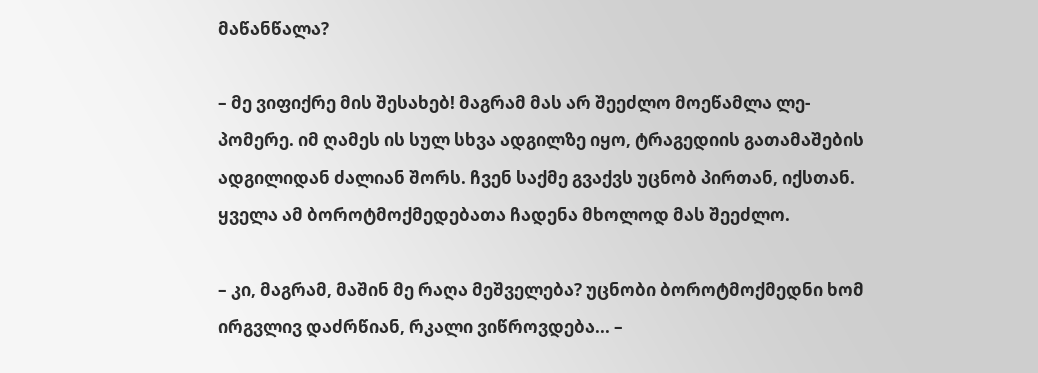მაწანწალა?

– მე ვიფიქრე მის შესახებ! მაგრამ მას არ შეეძლო მოეწამლა ლე-პომერე. იმ ღამეს ის სულ სხვა ადგილზე იყო, ტრაგედიის გათამაშების ადგილიდან ძალიან შორს. ჩვენ საქმე გვაქვს უცნობ პირთან, იქსთან. ყველა ამ ბოროტმოქმედებათა ჩადენა მხოლოდ მას შეეძლო.

– კი, მაგრამ, მაშინ მე რაღა მეშველება? უცნობი ბოროტმოქმედნი ხომ ირგვლივ დაძრწიან, რკალი ვიწროვდება... –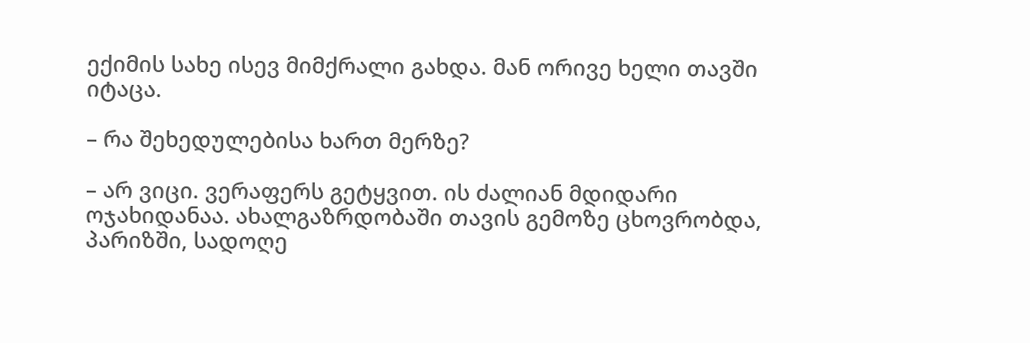ექიმის სახე ისევ მიმქრალი გახდა. მან ორივე ხელი თავში იტაცა.

– რა შეხედულებისა ხართ მერზე?

– არ ვიცი. ვერაფერს გეტყვით. ის ძალიან მდიდარი ოჯახიდანაა. ახალგაზრდობაში თავის გემოზე ცხოვრობდა, პარიზში, სადოღე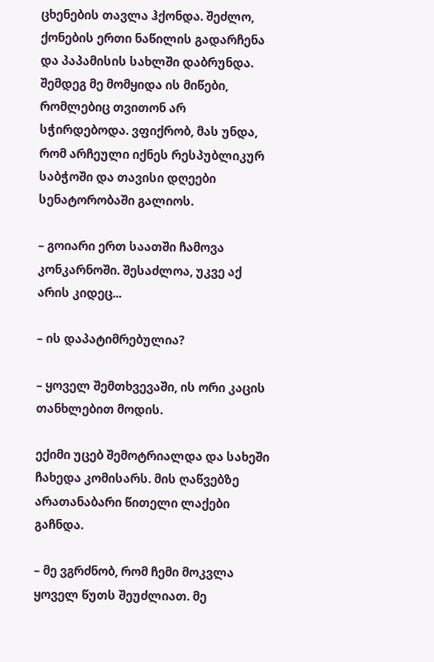ცხენების თავლა ჰქონდა. შეძლო, ქონების ერთი ნაწილის გადარჩენა და პაპამისის სახლში დაბრუნდა. შემდეგ მე მომყიდა ის მიწები, რომლებიც თვითონ არ სჭირდებოდა. ვფიქრობ, მას უნდა, რომ არჩეული იქნეს რესპუბლიკურ საბჭოში და თავისი დღეები სენატორობაში გალიოს.

– გოიარი ერთ საათში ჩამოვა კონკარნოში. შესაძლოა, უკვე აქ არის კიდეც...

– ის დაპატიმრებულია?

– ყოველ შემთხვევაში, ის ორი კაცის თანხლებით მოდის.

ექიმი უცებ შემოტრიალდა და სახეში ჩახედა კომისარს. მის ღაწვებზე არათანაბარი წითელი ლაქები გაჩნდა.

– მე ვგრძნობ, რომ ჩემი მოკვლა ყოველ წუთს შეუძლიათ. მე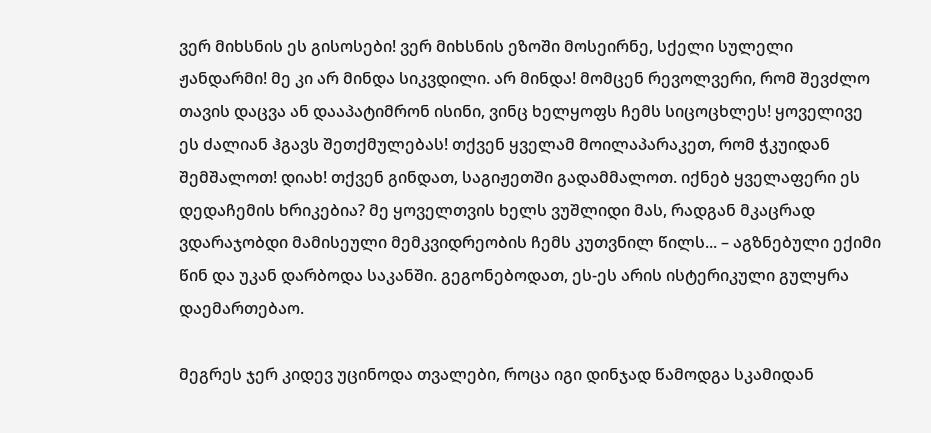ვერ მიხსნის ეს გისოსები! ვერ მიხსნის ეზოში მოსეირნე, სქელი სულელი ჟანდარმი! მე კი არ მინდა სიკვდილი. არ მინდა! მომცენ რევოლვერი, რომ შევძლო თავის დაცვა ან დააპატიმრონ ისინი, ვინც ხელყოფს ჩემს სიცოცხლეს! ყოველივე ეს ძალიან ჰგავს შეთქმულებას! თქვენ ყველამ მოილაპარაკეთ, რომ ჭკუიდან შემშალოთ! დიახ! თქვენ გინდათ, საგიჟეთში გადამმალოთ. იქნებ ყველაფერი ეს დედაჩემის ხრიკებია? მე ყოველთვის ხელს ვუშლიდი მას, რადგან მკაცრად ვდარაჯობდი მამისეული მემკვიდრეობის ჩემს კუთვნილ წილს... – აგზნებული ექიმი წინ და უკან დარბოდა საკანში. გეგონებოდათ, ეს-ეს არის ისტერიკული გულყრა დაემართებაო.

მეგრეს ჯერ კიდევ უცინოდა თვალები, როცა იგი დინჯად წამოდგა სკამიდან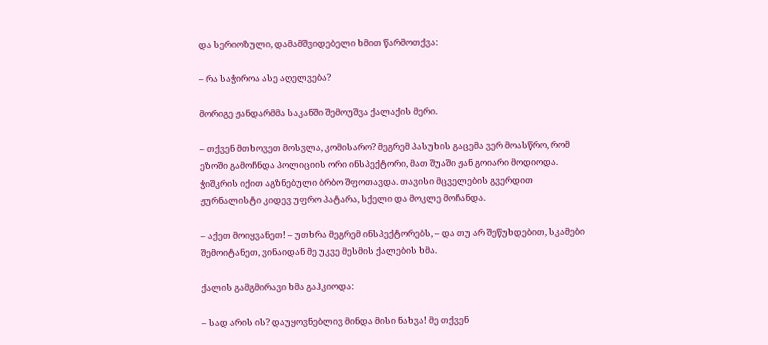და სერიოზული, დამამშვიდებელი ხმით წარმოთქვა:

– რა საჭიროა ასე აღელვება?

მორიგე ჟანდარმმა საკანში შემოუშვა ქალაქის მერი.

– თქვენ მთხოვეთ მოსვლა, კომისარო? მეგრემ პასუხის გაცემა ვერ მოასწრო, რომ ეზოში გამოჩნდა პოლიციის ორი ინსპექტორი, მათ შუაში ჟან გოიარი მოდიოდა. ჭიშკრის იქით აგზნებული ბრბო შფოთავდა. თავისი მცველების გვერდით ჟურნალისტი კიდევ უფრო პატარა, სქელი და მოკლე მოჩანდა.

– აქეთ მოიყვანეთ! – უთხრა მეგრემ ინსპექტორებს, – და თუ არ შეწუხდებით, სკამები შემოიტანეთ, ვინაიდან მე უკვე მესმის ქალების ხმა.

ქალის გამგმირავი ხმა გაჰკიოდა:

– სად არის ის? დაუყოვნებლივ მინდა მისი ნახვა! მე თქვენ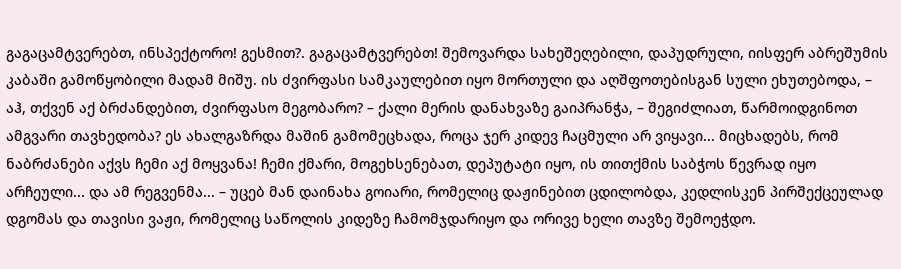გაგაცამტვერებთ, ინსპექტორო! გესმით?. გაგაცამტვერებთ! შემოვარდა სახეშეღებილი, დაპუდრული, იისფერ აბრეშუმის კაბაში გამოწყობილი მადამ მიშუ. ის ძვირფასი სამკაულებით იყო მორთული და აღშფოთებისგან სული ეხუთებოდა, – აჰ, თქვენ აქ ბრძანდებით, ძვირფასო მეგობარო? – ქალი მერის დანახვაზე გაიპრანჭა, – შეგიძლიათ, წარმოიდგინოთ ამგვარი თავხედობა? ეს ახალგაზრდა მაშინ გამომეცხადა, როცა ჯერ კიდევ ჩაცმული არ ვიყავი... მიცხადებს, რომ ნაბრძანები აქვს ჩემი აქ მოყვანა! ჩემი ქმარი, მოგეხსენებათ, დეპუტატი იყო, ის თითქმის საბჭოს წევრად იყო არჩეული... და ამ რეგვენმა... – უცებ მან დაინახა გოიარი, რომელიც დაჟინებით ცდილობდა, კედლისკენ პირშექცეულად დგომას და თავისი ვაჟი, რომელიც საწოლის კიდეზე ჩამომჯდარიყო და ორივე ხელი თავზე შემოეჭდო.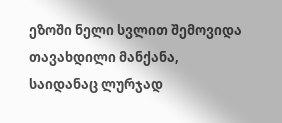ეზოში ნელი სვლით შემოვიდა თავახდილი მანქანა, საიდანაც ლურჯად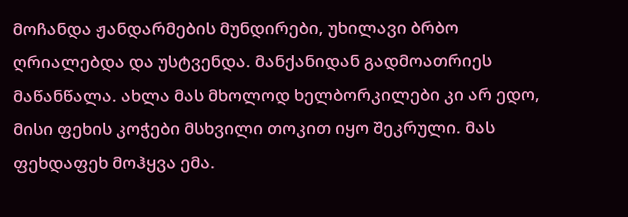მოჩანდა ჟანდარმების მუნდირები, უხილავი ბრბო ღრიალებდა და უსტვენდა. მანქანიდან გადმოათრიეს მაწანწალა. ახლა მას მხოლოდ ხელბორკილები კი არ ედო, მისი ფეხის კოჭები მსხვილი თოკით იყო შეკრული. მას ფეხდაფეხ მოჰყვა ემა.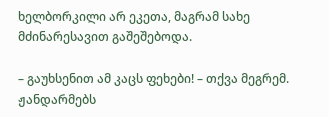ხელბორკილი არ ეკეთა, მაგრამ სახე მძინარესავით გაშეშებოდა.

– გაუხსენით ამ კაცს ფეხები! – თქვა მეგრემ. ჟანდარმებს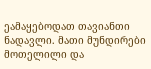ეამაყებოდათ თავიანთი ნადავლი. მათი მუნდირები მოთელილი და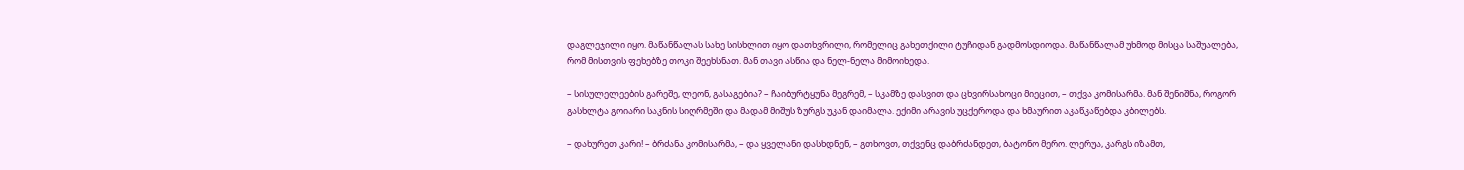დაგლეჯილი იყო. მაწანწალას სახე სისხლით იყო დათხვრილი, რომელიც გახეთქილი ტუჩიდან გადმოსდიოდა. მაწანწალამ უხმოდ მისცა საშუალება, რომ მისთვის ფეხებზე თოკი შეეხსნათ. მან თავი ასწია და ნელ-ნელა მიმოიხედა.

– სისულელეების გარეშე, ლეონ, გასაგებია? – ჩაიბურტყუნა მეგრემ, – სკამზე დასვით და ცხვირსახოცი მიეცით, – თქვა კომისარმა. მან შენიშნა, როგორ გასხლტა გოიარი საკნის სიღრმეში და მადამ მიშუს ზურგს უკან დაიმალა. ექიმი არავის უცქეროდა და ხმაურით აკაწკაწებდა კბილებს.

– დახურეთ კარი! – ბრძანა კომისარმა, – და ყველანი დასხდნენ, – გთხოვთ, თქვენც დაბრძანდეთ, ბატონო მერო. ლერუა, კარგს იზამთ,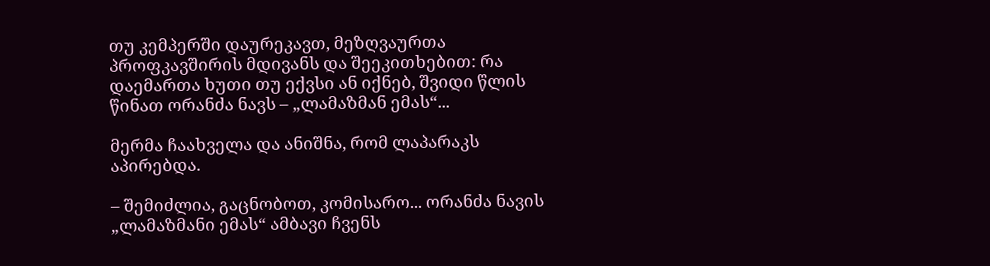თუ კემპერში დაურეკავთ, მეზღვაურთა პროფკავშირის მდივანს და შეეკითხებით: რა დაემართა ხუთი თუ ექვსი ან იქნებ, შვიდი წლის წინათ ორანძა ნავს – „ლამაზმან ემას“...

მერმა ჩაახველა და ანიშნა, რომ ლაპარაკს აპირებდა.

– შემიძლია, გაცნობოთ, კომისარო... ორანძა ნავის „ლამაზმანი ემას“ ამბავი ჩვენს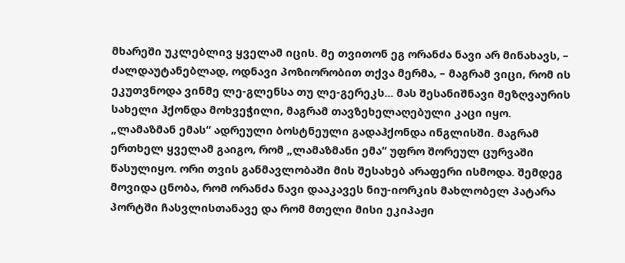მხარეში უკლებლივ ყველამ იცის. მე თვითონ ეგ ორანძა ნავი არ მინახავს, – ძალდაუტანებლად, ოდნავი პოზიორობით თქვა მერმა, – მაგრამ ვიცი, რომ ის ეკუთვნოდა ვინმე ლე-გლენსა თუ ლე-გერეკს... მას შესანიშნავი მეზღვაურის სახელი ჰქონდა მოხვეჭილი, მაგრამ თავზეხელაღებული კაცი იყო. „ლამაზმან ემას“ ადრეული ბოსტნეული გადაჰქონდა ინგლისში. მაგრამ ერთხელ ყველამ გაიგო, რომ „ლამაზმანი ემა“ უფრო შორეულ ცურვაში წასულიყო. ორი თვის განმავლობაში მის შესახებ არაფერი ისმოდა. შემდეგ მოვიდა ცნობა, რომ ორანძა ნავი დააკავეს ნიუ-იორკის მახლობელ პატარა პორტში ჩასვლისთანავე და რომ მთელი მისი ეკიპაჟი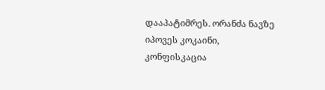დააპატიმრეს. ორანძა ნავზე იპოვეს კოკაინი, კონფისკაცია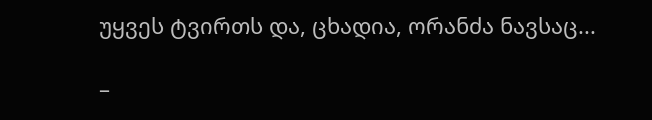უყვეს ტვირთს და, ცხადია, ორანძა ნავსაც...

–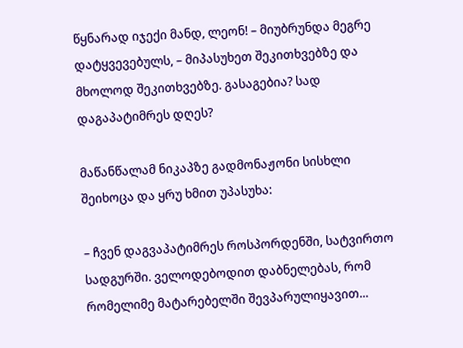წყნარად იჯექი მანდ, ლეონ! – მიუბრუნდა მეგრე დატყვევებულს, – მიპასუხეთ შეკითხვებზე და მხოლოდ შეკითხვებზე. გასაგებია? სად დაგაპატიმრეს დღეს?

მაწანწალამ ნიკაპზე გადმონაჟონი სისხლი შეიხოცა და ყრუ ხმით უპასუხა:

– ჩვენ დაგვაპატიმრეს როსპორდენში, სატვირთო სადგურში. ველოდებოდით დაბნელებას, რომ რომელიმე მატარებელში შევპარულიყავით...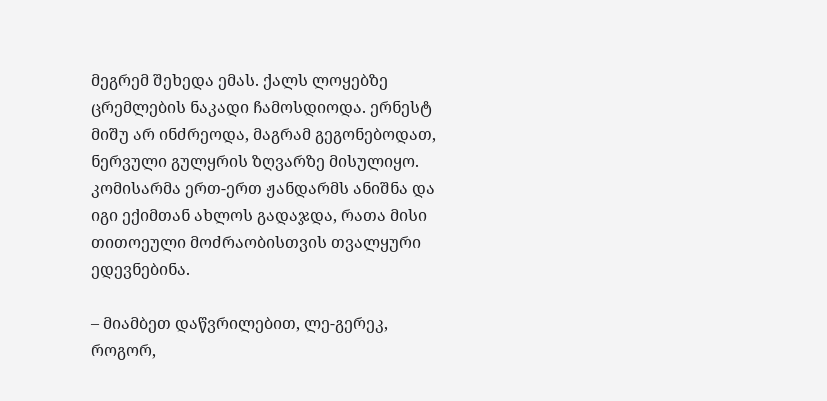მეგრემ შეხედა ემას. ქალს ლოყებზე ცრემლების ნაკადი ჩამოსდიოდა. ერნესტ მიშუ არ ინძრეოდა, მაგრამ გეგონებოდათ, ნერვული გულყრის ზღვარზე მისულიყო. კომისარმა ერთ-ერთ ჟანდარმს ანიშნა და იგი ექიმთან ახლოს გადაჯდა, რათა მისი თითოეული მოძრაობისთვის თვალყური ედევნებინა.

– მიამბეთ დაწვრილებით, ლე-გერეკ, როგორ,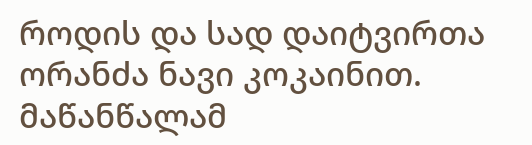როდის და სად დაიტვირთა ორანძა ნავი კოკაინით. მაწანწალამ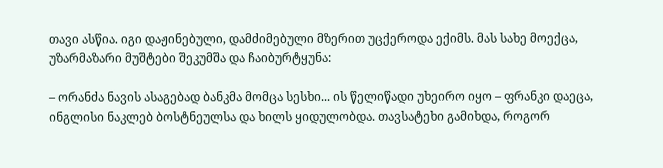თავი ასწია. იგი დაჟინებული, დამძიმებული მზერით უცქეროდა ექიმს. მას სახე მოექცა, უზარმაზარი მუშტები შეკუმშა და ჩაიბურტყუნა:

– ორანძა ნავის ასაგებად ბანკმა მომცა სესხი... ის წელიწადი უხეირო იყო – ფრანკი დაეცა, ინგლისი ნაკლებ ბოსტნეულსა და ხილს ყიდულობდა. თავსატეხი გამიხდა, როგორ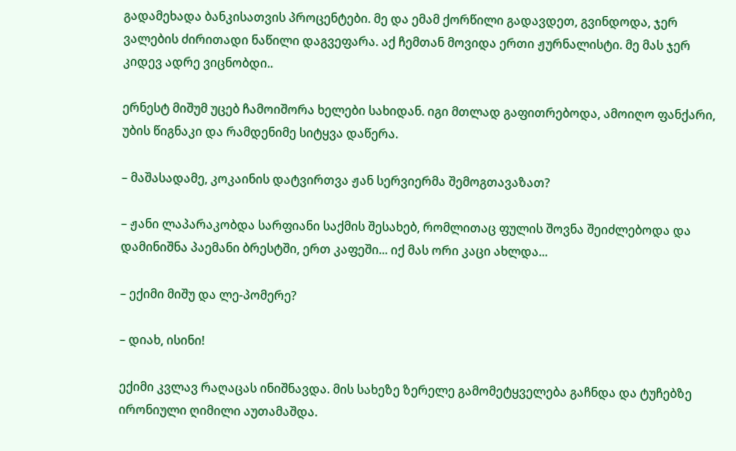გადამეხადა ბანკისათვის პროცენტები. მე და ემამ ქორწილი გადავდეთ, გვინდოდა, ჯერ ვალების ძირითადი ნაწილი დაგვეფარა. აქ ჩემთან მოვიდა ერთი ჟურნალისტი. მე მას ჯერ კიდევ ადრე ვიცნობდი..

ერნესტ მიშუმ უცებ ჩამოიშორა ხელები სახიდან. იგი მთლად გაფითრებოდა, ამოიღო ფანქარი, უბის წიგნაკი და რამდენიმე სიტყვა დაწერა.

– მაშასადამე, კოკაინის დატვირთვა ჟან სერვიერმა შემოგთავაზათ?

– ჟანი ლაპარაკობდა სარფიანი საქმის შესახებ, რომლითაც ფულის შოვნა შეიძლებოდა და დამინიშნა პაემანი ბრესტში, ერთ კაფეში... იქ მას ორი კაცი ახლდა...

– ექიმი მიშუ და ლე-პომერე?

– დიახ, ისინი!

ექიმი კვლავ რაღაცას ინიშნავდა. მის სახეზე ზერელე გამომეტყველება გაჩნდა და ტუჩებზე ირონიული ღიმილი აუთამაშდა.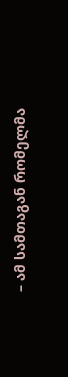– ამ სამთაგან რომელმა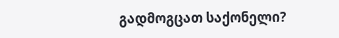გადმოგცათ საქონელი?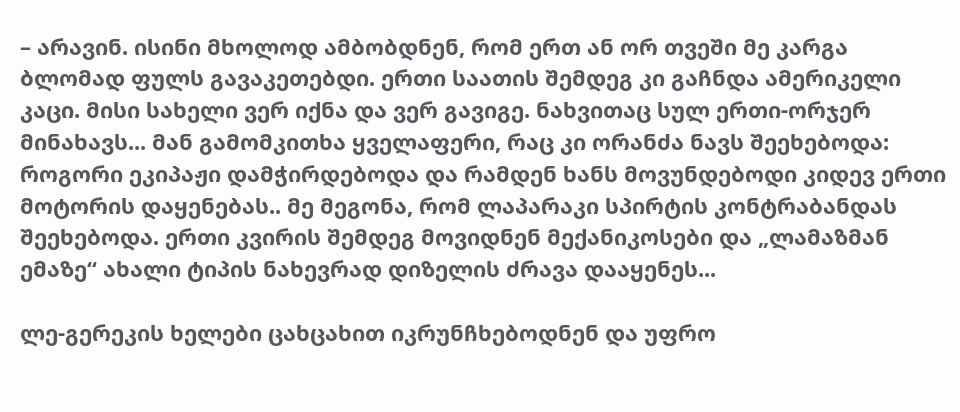– არავინ. ისინი მხოლოდ ამბობდნენ, რომ ერთ ან ორ თვეში მე კარგა ბლომად ფულს გავაკეთებდი. ერთი საათის შემდეგ კი გაჩნდა ამერიკელი კაცი. მისი სახელი ვერ იქნა და ვერ გავიგე. ნახვითაც სულ ერთი-ორჯერ მინახავს... მან გამომკითხა ყველაფერი, რაც კი ორანძა ნავს შეეხებოდა: როგორი ეკიპაჟი დამჭირდებოდა და რამდენ ხანს მოვუნდებოდი კიდევ ერთი მოტორის დაყენებას.. მე მეგონა, რომ ლაპარაკი სპირტის კონტრაბანდას შეეხებოდა. ერთი კვირის შემდეგ მოვიდნენ მექანიკოსები და „ლამაზმან ემაზე“ ახალი ტიპის ნახევრად დიზელის ძრავა დააყენეს...

ლე-გერეკის ხელები ცახცახით იკრუნჩხებოდნენ და უფრო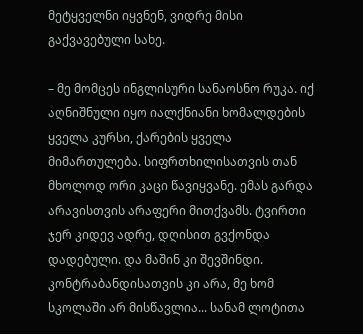მეტყველნი იყვნენ, ვიდრე მისი გაქვავებული სახე.

– მე მომცეს ინგლისური სანაოსნო რუკა. იქ აღნიშნული იყო იალქნიანი ხომალდების ყველა კურსი, ქარების ყველა მიმართულება. სიფრთხილისათვის თან მხოლოდ ორი კაცი წავიყვანე. ემას გარდა არავისთვის არაფერი მითქვამს. ტვირთი ჯერ კიდევ ადრე, დღისით გვქონდა დადებული. და მაშინ კი შევშინდი. კონტრაბანდისათვის კი არა, მე ხომ სკოლაში არ მისწავლია... სანამ ლოტითა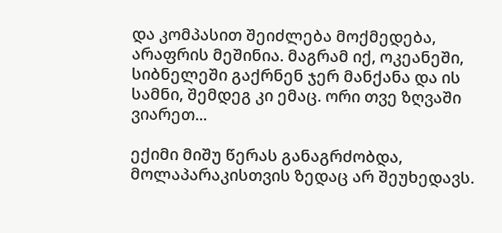და კომპასით შეიძლება მოქმედება, არაფრის მეშინია. მაგრამ იქ, ოკეანეში, სიბნელეში გაქრნენ ჯერ მანქანა და ის სამნი, შემდეგ კი ემაც. ორი თვე ზღვაში ვიარეთ...

ექიმი მიშუ წერას განაგრძობდა, მოლაპარაკისთვის ზედაც არ შეუხედავს.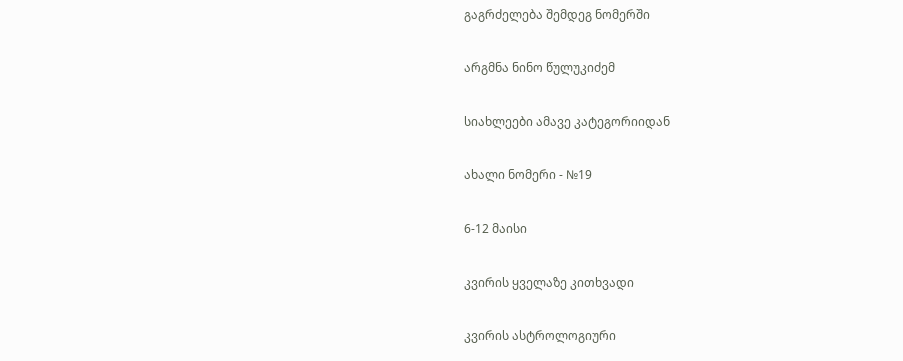გაგრძელება შემდეგ ნომერში

არგმნა ნინო წულუკიძემ

სიახლეები ამავე კატეგორიიდან

ახალი ნომერი - №19

6-12 მაისი

კვირის ყველაზე კითხვადი

კვირის ასტროლოგიური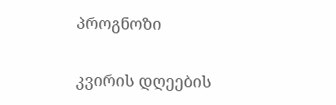პროგნოზი

კვირის დღეების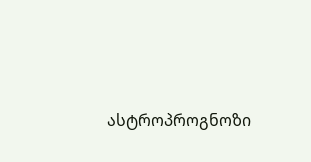ასტროპროგნოზი